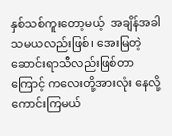နှစ်သစ်ကူးတော့မယ့်  အချိန်အခါသမယလည်းဖြစ်၊ အေးမြတဲ့ဆောင်းရာသီလည်းဖြစ်တာကြောင့် ကလေးတို့အားလုံး နေလို့ကောင်းကြမယ်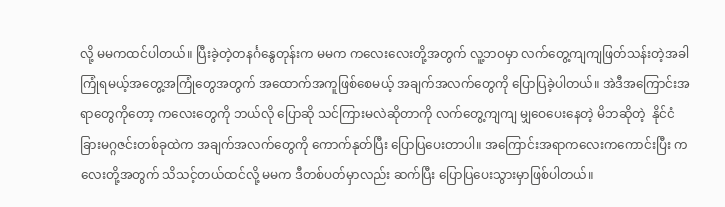လို့ မမကထင်ပါတယ်။ ပြီးခဲ့တဲ့တနင်္ဂနွေတုန်းက မမက ကလေးလေးတို့အတွက် လူ့ဘဝမှာ လက်တွေ့ကျကျဖြတ်သန်းတဲ့အခါ ကြုံရမယ့်အတွေ့အကြုံတွေအတွက် အထောက်အကူဖြစ်စေမယ့် အချက်အလက်တွေကို ပြောပြခဲ့ပါတယ်။ အဲဒီအကြောင်းအရာတွေကိုတော့ ကလေးတွေကို ဘယ်လို ပြောဆို သင်ကြားမလဲဆိုတာကို လက်တွေ့ကျကျ မျှဝေပေးနေတဲ့ မိဘဆိုတဲ့  နိုင်ငံခြားမဂ္ဂဇင်းတစ်ခုထဲက အချက်အလက်တွေကို ကောက်နုတ်ပြီး ပြောပြပေးတာပါ။ အကြောင်းအရာကလေးကကောင်းပြီး ကလေးတို့အတွက် သိသင့်တယ်ထင်လို့ မမက ဒီတစ်ပတ်မှာလည်း ဆက်ပြီး ပြောပြပေးသွားမှာဖြစ်ပါတယ်။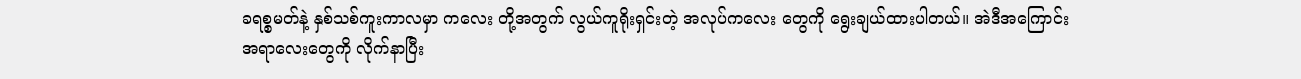ခရစ္စမတ်နဲ့ နှစ်သစ်ကူးကာလမှာ ကလေး တို့အတွက် လွယ်ကူရိုးရှင်းတဲ့ အလုပ်ကလေး တွေကို ရွေးချယ်ထားပါတယ်။ အဲဒီအကြောင်း အရာလေးတွေကို လိုက်နာပြီး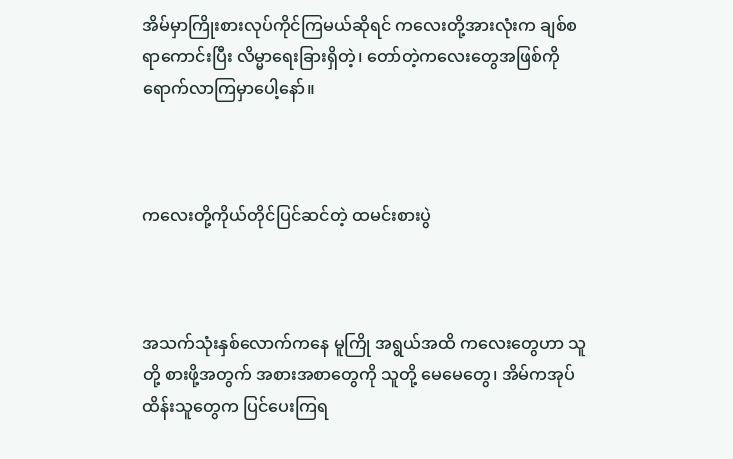အိမ်မှာကြိုးစားလုပ်ကိုင်ကြမယ်ဆိုရင် ကလေးတို့အားလုံးက ချစ်စရာကောင်းပြီး လိမ္မာရေးခြားရှိတဲ့၊ တော်တဲ့ကလေးတွေအဖြစ်ကို ရောက်လာကြမှာပေါ့နော်။



ကလေးတို့ကိုယ်တိုင်ပြင်ဆင်တဲ့ ထမင်းစားပွဲ



အသက်သုံးနှစ်လောက်ကနေ မူကြို အရွယ်အထိ ကလေးတွေဟာ သူတို့ စားဖို့အတွက် အစားအစာတွေကို သူတို့ မေမေတွေ၊ အိမ်ကအုပ်ထိန်းသူတွေက ပြင်ပေးကြရ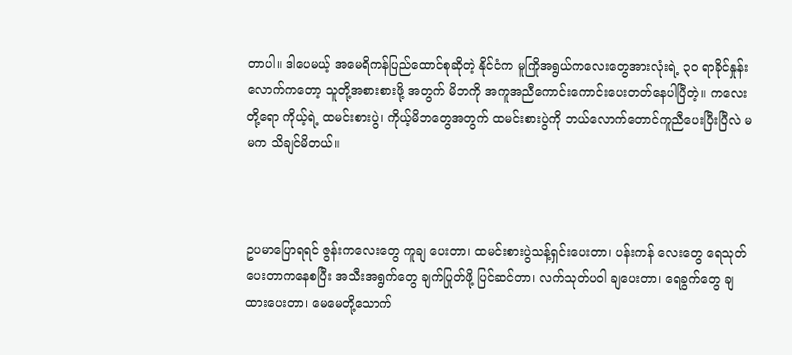တာပါ။ ဒါပေမယ့် အမေရိကန်ပြည်ထောင်စုဆိုတဲ့ နိုင်ငံက မူကြိုအရွယ်ကလေးတွေအားလုံးရဲ့ ၃၀ ရာခိုင်နှုန်းလောက်ကတော့ သူတို့အစားစားဖို့ အတွက် မိဘကို အကူအညီကောင်းကောင်းပေးတတ်နေပါပြီတဲ့။ ကလေးတို့ရော ကိုယ့်ရဲ့ ထမင်းစားပွဲ၊ ကိုယ့်မိဘတွေအတွက် ထမင်းစားပွဲကို ဘယ်လောက်တောင်ကူညီပေးပြီးပြီလဲ မမက သိချင်မိတယ်။



ဥပမာပြောရရင် ဇွန်းကလေးတွေ ကူချ ပေးတာ၊ ထမင်းစားပွဲသန့်ရှင်းပေးတာ၊ ပန်းကန် လေးတွေ ရေသုတ်ပေးတာကနေစပြီး အသီးအရွက်တွေ ချက်ပြုတ်ဖို့ ပြင်ဆင်တာ၊ လက်သုတ်ပဝါ ချပေးတာ၊ ရေခွက်တွေ ချထားပေးတာ၊ မေမေတို့သောက်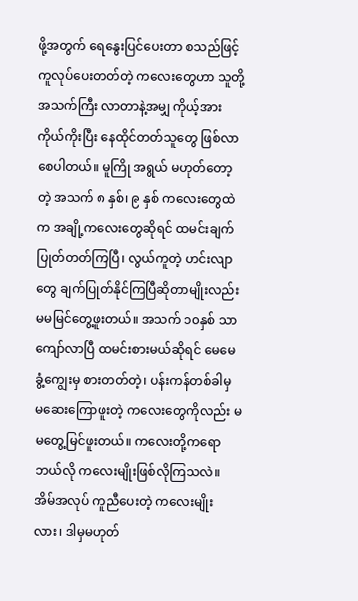ဖို့အတွက် ရေနွေးပြင်ပေးတာ စသည်ဖြင့် ကူလုပ်ပေးတတ်တဲ့ ကလေးတွေဟာ သူတို့ အသက်ကြီး လာတာနဲ့အမျှ ကိုယ့်အားကိုယ်ကိုးပြီး နေထိုင်တတ်သူတွေ ဖြစ်လာစေပါတယ်။ မူကြို အရွယ် မဟုတ်တော့တဲ့ အသက် ၈ နှစ်၊ ၉ နှစ် ကလေးတွေထဲက အချို့ကလေးတွေဆိုရင် ထမင်းချက်ပြုတ်တတ်ကြပြီ၊ လွယ်ကူတဲ့ ဟင်းလျာတွေ ချက်ပြုတ်နိုင်ကြပြီဆိုတာမျိုးလည်း မမမြင်တွေ့ဖူးတယ်။ အသက် ၁၀နှစ် သာကျော်လာပြီ ထမင်းစားမယ်ဆိုရင် မေမေ ခွံ့ကျွေးမှ စားတတ်တဲ့၊ ပန်းကန်တစ်ခါမှ မဆေးကြောဖူးတဲ့ ကလေးတွေကိုလည်း မမတွေ့မြင်ဖူးတယ်။ ကလေးတို့ကရော ဘယ်လို ကလေးမျိုးဖြစ်လိုကြသလဲ။ အိမ်အလုပ် ကူညီပေးတဲ့ ကလေးမျိုးလား၊ ဒါမှမဟုတ်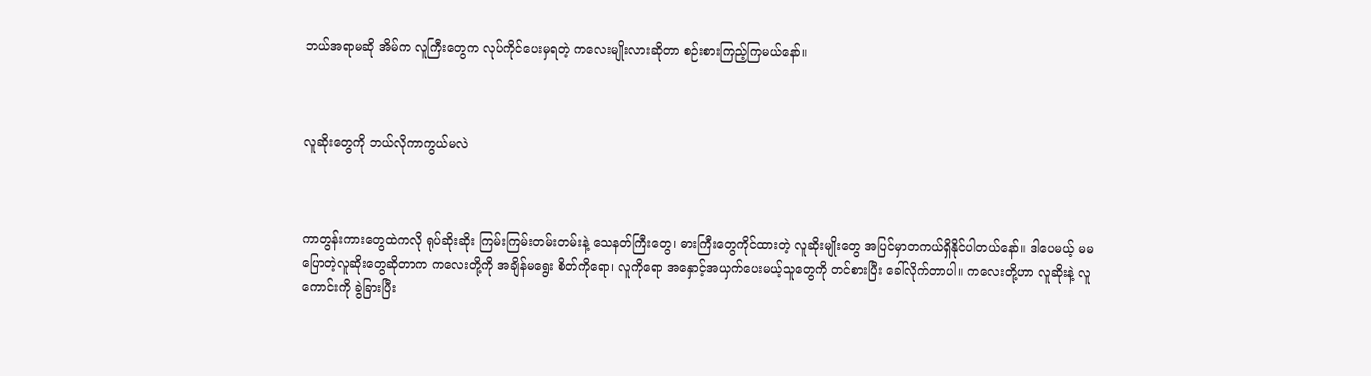ဘယ်အရာမဆို အိမ်က လူကြီးတွေက လုပ်ကိုင်ပေးမှရတဲ့ ကလေးမျိုးလားဆိုတာ စဉ်းစားကြည့်ကြမယ်နော်။



လူဆိုးတွေကို ဘယ်လိုကာကွယ်မလဲ



ကာတွန်းကားတွေထဲကလို ရုပ်ဆိုးဆိုး ကြမ်းကြမ်းတမ်းတမ်းနဲ့ သေနတ်ကြီးတွေ၊ ဓားကြီးတွေကိုင်ထားတဲ့ လူဆိုးမျိုးတွေ အပြင်မှာတကယ်ရှိနိုင်ပါတယ်နော်။ ဒါပေမယ့် မမပြောတဲ့လူဆိုးတွေဆိုတာက ကလေးတို့ကို အချိန်မရွေး စိတ်ကိုရော၊ လူကိုရော အနှောင့်အယှက်ပေးမယ့်သူတွေကို တင်စားပြီး ခေါ်လိုက်တာပါ။ ကလေးတို့ဟာ လူဆိုးနဲ့ လူကောင်းကို ခွဲခြားပြီး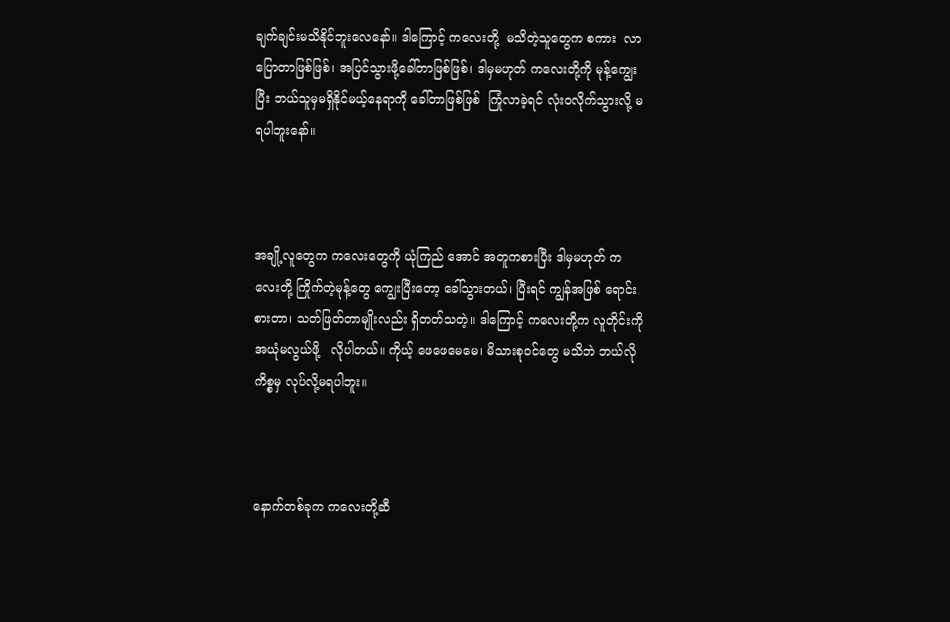ချက်ချင်းမသိနိုင်ဘူးလေနော်။ ဒါကြောင့် ကလေးတို့  မသိတဲ့သူတွေက စကား  လာပြောတာဖြစ်ဖြစ်၊ အပြင်သွားဖို့ခေါ်တာဖြစ်ဖြစ်၊ ဒါမှမဟုတ် ကလေးတို့ကို မုန့်ကျွေးပြီး ဘယ်သူမှမရှိနိုင်မယ့်နေရာကို ခေါ်တာဖြစ်ဖြစ်  ကြုံလာခဲ့ရင် လုံးဝလိုက်သွားလို့ မရပါဘူးနော်။



အချို့လူတွေက ကလေးတွေကို ယုံကြည် အောင် အတူကစားပြီး ဒါမှမဟုတ် ကလေးတို့ ကြိုက်တဲ့မုန့်တွေ ကျွေးပြီးတော့ ခေါ်သွားတယ်၊ ပြီးရင် ကျွန်အဖြစ် ရောင်းစားတာ၊ သတ်ဖြတ်တာမျိုးလည်း ရှိတတ်သတဲ့။ ဒါကြောင့် ကလေးတို့က လူတိုင်းကို အယုံမလွယ်ဖို့   လိုပါတယ်။ ကိုယ့် ဖေဖေမေမေ၊ မိသားစုဝင်တွေ မသိဘဲ ဘယ်လိုကိစ္စမှ လုပ်လို့မရပါဘူး။



နောက်တစ်ခုက ကလေးတို့ဆီ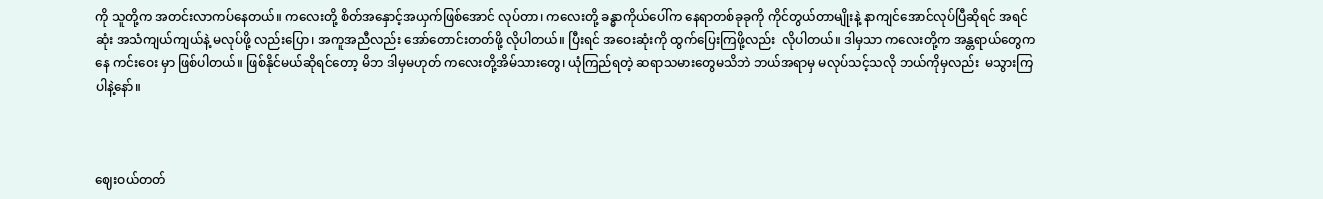ကို သူတို့က အတင်းလာကပ်နေတယ်။ ကလေးတို့ စိတ်အနှောင့်အယှက်ဖြစ်အောင် လုပ်တာ၊ ကလေးတို့ ခန္ဓာကိုယ်ပေါ်က နေရာတစ်ခုခုကို ကိုင်တွယ်တာမျိုးနဲ့ နာကျင်အောင်လုပ်ပြီဆိုရင် အရင်ဆုံး အသံကျယ်ကျယ်နဲ့ မလုပ်ဖို့ လည်းပြော၊ အကူအညီလည်း အော်တောင်းတတ်ဖို့ လိုပါတယ်။ ပြီးရင် အဝေးဆုံးကို ထွက်ပြေးကြဖို့လည်း  လိုပါတယ်။ ဒါမှသာ ကလေးတို့က အန္တရာယ်တွေကနေ ကင်းဝေး မှာ ဖြစ်ပါတယ်။ ဖြစ်နိုင်မယ်ဆိုရင်တော့ မိဘ ဒါမှမဟုတ် ကလေးတို့အိမ်သားတွေ၊ ယုံကြည်ရတဲ့ ဆရာသမားတွေမသိဘဲ ဘယ်အရာမှ မလုပ်သင့်သလို ဘယ်ကိုမှလည်း  မသွားကြပါနဲ့နော်။



ဈေးဝယ်တတ်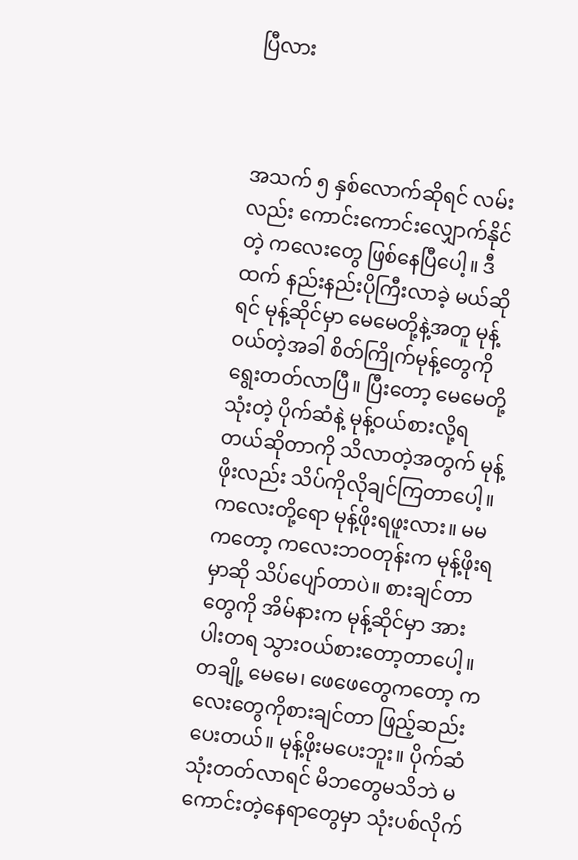ပြီလား



အသက် ၅ နှစ်လောက်ဆိုရင် လမ်းလည်း ကောင်းကောင်းလျှောက်နိုင်တဲ့ ကလေးတွေ ဖြစ်နေပြီပေါ့။ ဒီထက် နည်းနည်းပိုကြီးလာခဲ့ မယ်ဆိုရင် မုန့်ဆိုင်မှာ မေမေတို့နဲ့အတူ မုန့်ဝယ်တဲ့အခါ စိတ်ကြိုက်မုန့်တွေကို ရွေးတတ်လာပြီ။ ပြီးတော့ မေမေတို့သုံးတဲ့ ပိုက်ဆံနဲ့ မုန့်ဝယ်စားလို့ရတယ်ဆိုတာကို သိလာတဲ့အတွက် မုန့်ဖိုးလည်း သိပ်ကိုလိုချင်ကြတာပေါ့။ ကလေးတို့ရော မုန့်ဖိုးရဖူးလား။ မမကတော့ ကလေးဘဝတုန်းက မုန့်ဖိုးရမှာဆို သိပ်ပျော်တာပဲ။ စားချင်တာတွေကို အိမ်နားက မုန့်ဆိုင်မှာ အားပါးတရ သွားဝယ်စားတော့တာပေါ့။ တချို့ မေမေ၊ ဖေဖေတွေကတော့ ကလေးတွေကိုစားချင်တာ ဖြည့်ဆည်းပေးတယ်။ မုန့်ဖိုးမပေးဘူး။ ပိုက်ဆံသုံးတတ်လာရင် မိဘတွေမသိဘဲ မကောင်းတဲ့နေရာတွေမှာ သုံးပစ်လိုက်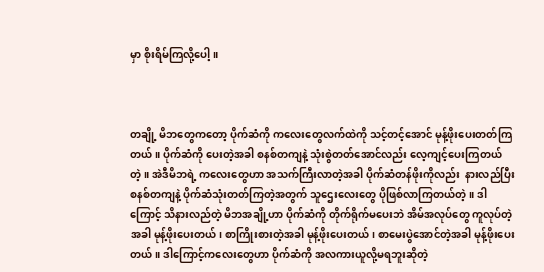မှာ စိုးရိမ်ကြလို့ပေါ့။



တချို့ မိဘတွေကတော့ ပိုက်ဆံကို ကလေးတွေလက်ထဲကို သင့်တင့်အောင် မုန့်ဖိုးပေးတတ်ကြတယ်။ ပိုက်ဆံကို ပေးတဲ့အခါ စနစ်တကျနဲ့ သုံးစွဲတတ်အောင်လည်း လေ့ကျင့်ပေးကြတယ်တဲ့။ အဲဒီမိဘရဲ့ ကလေးတွေဟာ အသက်ကြီးလာတဲ့အခါ ပိုက်ဆံတန်ဖိုးကိုလည်း  နားလည်ပြီး   စနစ်တကျနဲ့ ပိုက်ဆံသုံးတတ်ကြတဲ့အတွက် သူဌေးလေးတွေ ပိုဖြစ်လာကြတယ်တဲ့။ ဒါကြောင့် သိနားလည်တဲ့ မိဘအချို့ဟာ ပိုက်ဆံကို တိုက်ရိုက်မပေးဘဲ အိမ်အလုပ်တွေ ကူလုပ်တဲ့အခါ မုန့်ဖိုးပေးတယ်၊ စာကြိုးစားတဲ့အခါ မုန့်ဖိုးပေးတယ်၊ စာမေးပွဲအောင်တဲ့အခါ မုန့်ဖိုးပေးတယ်။ ဒါကြောင့်ကလေးတွေဟာ ပိုက်ဆံကို အလကားယူလို့မရဘူးဆိုတဲ့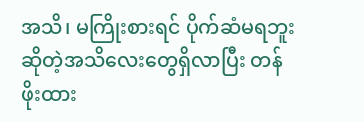အသိ၊ မကြိုးစားရင် ပိုက်ဆံမရဘူးဆိုတဲ့အသိလေးတွေရှိလာပြီး တန်ဖိုးထား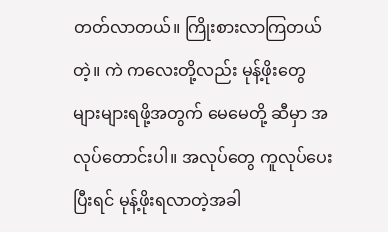တတ်လာတယ်။ ကြိုးစားလာကြတယ်တဲ့။ ကဲ ကလေးတို့လည်း မုန့်ဖိုးတွေ များများရဖို့အတွက် မေမေတို့ ဆီမှာ အလုပ်တောင်းပါ။ အလုပ်တွေ ကူလုပ်ပေးပြီးရင် မုန့်ဖိုးရလာတဲ့အခါ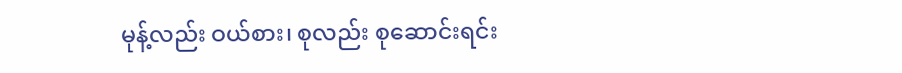မုန့်လည်း ဝယ်စား၊ စုလည်း စုဆောင်းရင်း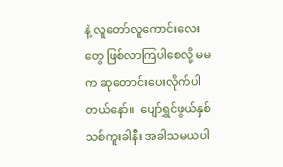နဲ့ လူတော်လူကောင်းလေးတွေ ဖြစ်လာကြပါစေလို့ မမက ဆုတောင်းပေးလိုက်ပါတယ်နော်။  ပျော်ရွှင်ဖွယ်နှစ်သစ်ကူးခါနီး အခါသမယပါ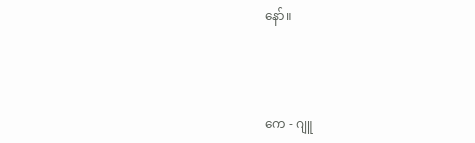နော်။



ကေ - ဂျူ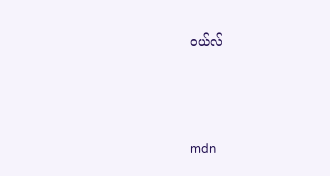ဝယ်လ်



mdn